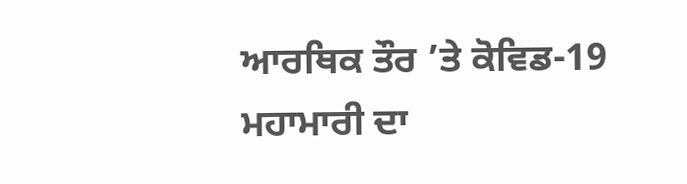ਆਰਥਿਕ ਤੌਰ ’ਤੇ ਕੋਵਿਡ-19 ਮਹਾਮਾਰੀ ਦਾ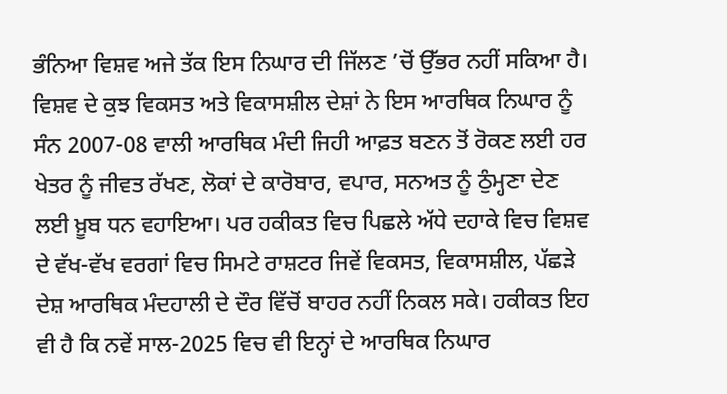ਭੰਨਿਆ ਵਿਸ਼ਵ ਅਜੇ ਤੱਕ ਇਸ ਨਿਘਾਰ ਦੀ ਜਿੱਲਣ ’ਚੋਂ ਉੱਭਰ ਨਹੀਂ ਸਕਿਆ ਹੈ। ਵਿਸ਼ਵ ਦੇ ਕੁਝ ਵਿਕਸਤ ਅਤੇ ਵਿਕਾਸਸ਼ੀਲ ਦੇਸ਼ਾਂ ਨੇ ਇਸ ਆਰਥਿਕ ਨਿਘਾਰ ਨੂੰ ਸੰਨ 2007-08 ਵਾਲੀ ਆਰਥਿਕ ਮੰਦੀ ਜਿਹੀ ਆਫ਼ਤ ਬਣਨ ਤੋਂ ਰੋਕਣ ਲਈ ਹਰ ਖੇਤਰ ਨੂੰ ਜੀਵਤ ਰੱਖਣ, ਲੋਕਾਂ ਦੇ ਕਾਰੋਬਾਰ, ਵਪਾਰ, ਸਨਅਤ ਨੂੰ ਠੁੰਮ੍ਹਣਾ ਦੇਣ ਲਈ ਖ਼ੂਬ ਧਨ ਵਹਾਇਆ। ਪਰ ਹਕੀਕਤ ਵਿਚ ਪਿਛਲੇ ਅੱਧੇ ਦਹਾਕੇ ਵਿਚ ਵਿਸ਼ਵ ਦੇ ਵੱਖ-ਵੱਖ ਵਰਗਾਂ ਵਿਚ ਸਿਮਟੇ ਰਾਸ਼ਟਰ ਜਿਵੇਂ ਵਿਕਸਤ, ਵਿਕਾਸਸ਼ੀਲ, ਪੱਛੜੇ ਦੇਸ਼ ਆਰਥਿਕ ਮੰਦਹਾਲੀ ਦੇ ਦੌਰ ਵਿੱਚੋਂ ਬਾਹਰ ਨਹੀਂ ਨਿਕਲ ਸਕੇ। ਹਕੀਕਤ ਇਹ ਵੀ ਹੈ ਕਿ ਨਵੇਂ ਸਾਲ-2025 ਵਿਚ ਵੀ ਇਨ੍ਹਾਂ ਦੇ ਆਰਥਿਕ ਨਿਘਾਰ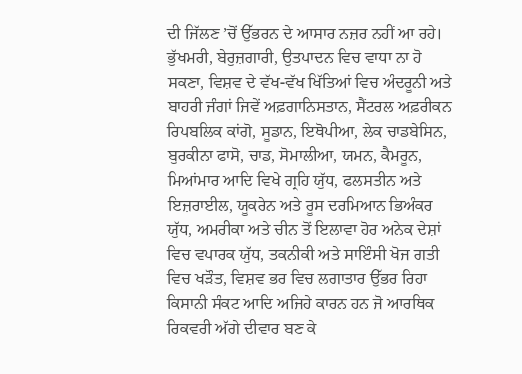ਦੀ ਜਿੱਲਣ ’ਚੋਂ ਉੱਭਰਨ ਦੇ ਆਸਾਰ ਨਜ਼ਰ ਨਹੀਂ ਆ ਰਹੇ। ਭੁੱਖਮਰੀ, ਬੇਰੁਜ਼ਗਾਰੀ, ਉਤਪਾਦਨ ਵਿਚ ਵਾਧਾ ਨਾ ਹੋ ਸਕਣਾ, ਵਿਸ਼ਵ ਦੇ ਵੱਖ-ਵੱਖ ਖਿੱਤਿਆਂ ਵਿਚ ਅੰਦਰੂਨੀ ਅਤੇ ਬਾਹਰੀ ਜੰਗਾਂ ਜਿਵੇਂ ਅਫ਼ਗਾਨਿਸਤਾਨ, ਸੈਂਟਰਲ ਅਫ਼ਰੀਕਨ ਰਿਪਬਲਿਕ ਕਾਂਗੋ, ਸੂਡਾਨ, ਇਥੋਪੀਆ, ਲੇਕ ਚਾਡਬੇਸਿਨ, ਬੁਰਕੀਨਾ ਫਾਸੋ, ਚਾਡ, ਸੋਮਾਲੀਆ, ਯਮਨ, ਕੈਮਰੂਨ, ਮਿਆਂਮਾਰ ਆਦਿ ਵਿਖੇ ਗ੍ਰਹਿ ਯੁੱਧ, ਫਲਸਤੀਨ ਅਤੇ ਇਜ਼ਰਾਈਲ, ਯੂਕਰੇਨ ਅਤੇ ਰੂਸ ਦਰਮਿਆਨ ਭਿਅੰਕਰ ਯੁੱਧ, ਅਮਰੀਕਾ ਅਤੇ ਚੀਨ ਤੋਂ ਇਲਾਵਾ ਹੋਰ ਅਨੇਕ ਦੇਸ਼ਾਂ ਵਿਚ ਵਪਾਰਕ ਯੁੱਧ, ਤਕਨੀਕੀ ਅਤੇ ਸਾਇੰਸੀ ਖੋਜ ਗਤੀ ਵਿਚ ਖੜੌਤ, ਵਿਸ਼ਵ ਭਰ ਵਿਚ ਲਗਾਤਾਰ ਉੱਭਰ ਰਿਹਾ ਕਿਸਾਨੀ ਸੰਕਟ ਆਦਿ ਅਜਿਹੇ ਕਾਰਨ ਹਨ ਜੋ ਆਰਥਿਕ ਰਿਕਵਰੀ ਅੱਗੇ ਦੀਵਾਰ ਬਣ ਕੇ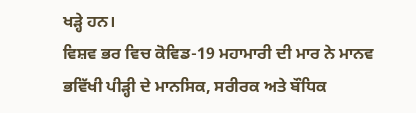ਖੜ੍ਹੇ ਹਨ।
ਵਿਸ਼ਵ ਭਰ ਵਿਚ ਕੋਵਿਡ-19 ਮਹਾਮਾਰੀ ਦੀ ਮਾਰ ਨੇ ਮਾਨਵ ਭਵਿੱਖੀ ਪੀੜ੍ਹੀ ਦੇ ਮਾਨਸਿਕ, ਸਰੀਰਕ ਅਤੇ ਬੌਧਿਕ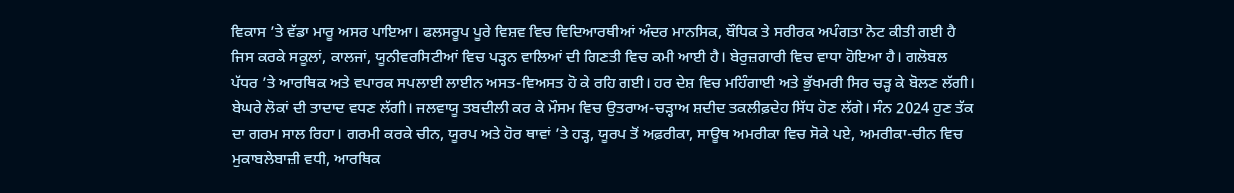ਵਿਕਾਸ ’ਤੇ ਵੱਡਾ ਮਾਰੂ ਅਸਰ ਪਾਇਆ। ਫਲਸਰੂਪ ਪੂਰੇ ਵਿਸ਼ਵ ਵਿਚ ਵਿਦਿਆਰਥੀਆਂ ਅੰਦਰ ਮਾਨਸਿਕ, ਬੌਧਿਕ ਤੇ ਸਰੀਰਕ ਅਪੰਗਤਾ ਨੋਟ ਕੀਤੀ ਗਈ ਹੈ ਜਿਸ ਕਰਕੇ ਸਕੂਲਾਂ, ਕਾਲਜਾਂ, ਯੂਨੀਵਰਸਿਟੀਆਂ ਵਿਚ ਪੜ੍ਹਨ ਵਾਲਿਆਂ ਦੀ ਗਿਣਤੀ ਵਿਚ ਕਮੀ ਆਈ ਹੈ। ਬੇਰੁਜ਼ਗਾਰੀ ਵਿਚ ਵਾਧਾ ਹੋਇਆ ਹੈ। ਗਲੋਬਲ ਪੱਧਰ ’ਤੇ ਆਰਥਿਕ ਅਤੇ ਵਪਾਰਕ ਸਪਲਾਈ ਲਾਈਨ ਅਸਤ-ਵਿਅਸਤ ਹੋ ਕੇ ਰਹਿ ਗਈ। ਹਰ ਦੇਸ਼ ਵਿਚ ਮਹਿੰਗਾਈ ਅਤੇ ਭੁੱਖਮਰੀ ਸਿਰ ਚੜ੍ਹ ਕੇ ਬੋਲਣ ਲੱਗੀ। ਬੇਘਰੇ ਲੋਕਾਂ ਦੀ ਤਾਦਾਦ ਵਧਣ ਲੱਗੀ। ਜਲਵਾਯੂ ਤਬਦੀਲੀ ਕਰ ਕੇ ਮੌਸਮ ਵਿਚ ਉਤਰਾਅ-ਚੜ੍ਹਾਅ ਸ਼ਦੀਦ ਤਕਲੀਫ਼ਦੇਹ ਸਿੱਧ ਹੋਣ ਲੱਗੇ। ਸੰਨ 2024 ਹੁਣ ਤੱਕ ਦਾ ਗਰਮ ਸਾਲ ਰਿਹਾ। ਗਰਮੀ ਕਰਕੇ ਚੀਨ, ਯੂਰਪ ਅਤੇ ਹੋਰ ਥਾਵਾਂ ’ਤੇ ਹੜ੍ਹ, ਯੂਰਪ ਤੋਂ ਅਫ਼ਰੀਕਾ, ਸਾਊਥ ਅਮਰੀਕਾ ਵਿਚ ਸੋਕੇ ਪਏ, ਅਮਰੀਕਾ-ਚੀਨ ਵਿਚ ਮੁਕਾਬਲੇਬਾਜ਼ੀ ਵਧੀ, ਆਰਥਿਕ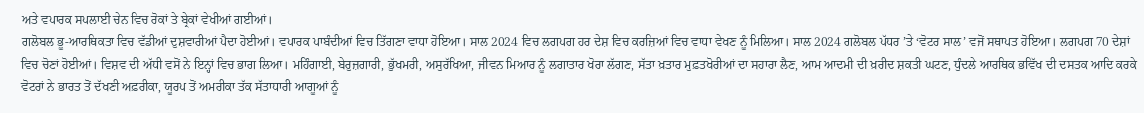ਅਤੇ ਵਪਾਰਕ ਸਪਲਾਈ ਚੇਨ ਵਿਚ ਰੋਕਾਂ ਤੇ ਬ੍ਰੇਕਾਂ ਵੇਖੀਆਂ ਗਈਆਂ।
ਗਲੋਬਲ ਭੂ-ਆਰਥਿਕਤਾ ਵਿਚ ਵੱਡੀਆਂ ਦੁਸ਼ਵਾਰੀਆਂ ਪੈਦਾ ਹੋਈਆਂ। ਵਪਾਰਕ ਪਾਬੰਦੀਆਂ ਵਿਚ ਤਿੱਗਣਾ ਵਾਧਾ ਹੋਇਆ। ਸਾਲ 2024 ਵਿਚ ਲਗਪਗ ਹਰ ਦੇਸ਼ ਵਿਚ ਕਰਜ਼ਿਆਂ ਵਿਚ ਵਾਧਾ ਵੇਖਣ ਨੂੰ ਮਿਲਿਆ। ਸਾਲ 2024 ਗਲੋਬਲ ਪੱਧਰ ’ਤੇ ‘ਵੋਟਰ ਸਾਲ’ ਵਜੋਂ ਸਥਾਪਤ ਹੋਇਆ। ਲਗਪਗ 70 ਦੇਸ਼ਾਂ ਵਿਚ ਚੋਣਾਂ ਹੋਈਆਂ। ਵਿਸ਼ਵ ਦੀ ਅੱਧੀ ਵਸੋਂ ਨੇ ਇਨ੍ਹਾਂ ਵਿਚ ਭਾਗ ਲਿਆ। ਮਹਿੰਗਾਈ, ਬੇਰੁਜ਼ਗਾਰੀ, ਭੁੱਖਮਰੀ, ਅਸੁਰੱਖਿਆ, ਜੀਵਨ ਮਿਆਰ ਨੂੰ ਲਗਾਤਾਰ ਖੋਰਾ ਲੱਗਣ, ਸੱਤਾ ਖ਼ਤਾਰ ਮੁਫ਼ਤਖੋਰੀਆਂ ਦਾ ਸਹਾਰਾ ਲੈਣ, ਆਮ ਆਦਮੀ ਦੀ ਖ਼ਰੀਦ ਸ਼ਕਤੀ ਘਟਣ, ਧੁੰਦਲੇ ਆਰਥਿਕ ਭਵਿੱਖ ਦੀ ਦਸਤਕ ਆਦਿ ਕਰਕੇ ਵੋਟਰਾਂ ਨੇ ਭਾਰਤ ਤੋਂ ਦੱਖਣੀ ਅਫ਼ਰੀਕਾ, ਯੂਰਪ ਤੋਂ ਅਮਰੀਕਾ ਤੱਕ ਸੱਤਾਧਾਰੀ ਆਗੂਆਂ ਨੂੰ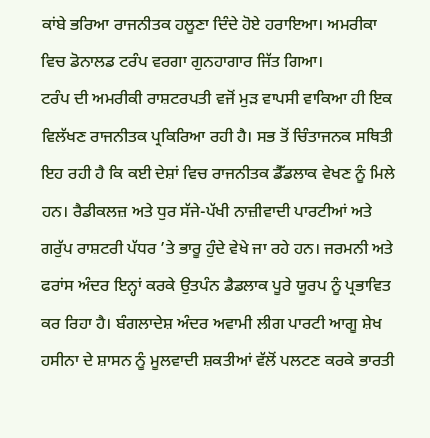ਕਾਂਬੇ ਭਰਿਆ ਰਾਜਨੀਤਕ ਹਲੂਣਾ ਦਿੰਦੇ ਹੋਏ ਹਰਾਇਆ। ਅਮਰੀਕਾ ਵਿਚ ਡੋਨਾਲਡ ਟਰੰਪ ਵਰਗਾ ਗੁਨਹਾਗਾਰ ਜਿੱਤ ਗਿਆ।
ਟਰੰਪ ਦੀ ਅਮਰੀਕੀ ਰਾਸ਼ਟਰਪਤੀ ਵਜੋਂ ਮੁੜ ਵਾਪਸੀ ਵਾਕਿਆ ਹੀ ਇਕ ਵਿਲੱਖਣ ਰਾਜਨੀਤਕ ਪ੍ਰਕਿਰਿਆ ਰਹੀ ਹੈ। ਸਭ ਤੋਂ ਚਿੰਤਾਜਨਕ ਸਥਿਤੀ ਇਹ ਰਹੀ ਹੈ ਕਿ ਕਈ ਦੇਸ਼ਾਂ ਵਿਚ ਰਾਜਨੀਤਕ ਡੈੱਡਲਾਕ ਵੇਖਣ ਨੂੰ ਮਿਲੇ ਹਨ। ਰੈਡੀਕਲਜ਼ ਅਤੇ ਧੁਰ ਸੱਜੇ-ਪੱਖੀ ਨਾਜ਼ੀਵਾਦੀ ਪਾਰਟੀਆਂ ਅਤੇ ਗਰੁੱਪ ਰਾਸ਼ਟਰੀ ਪੱਧਰ ’ਤੇ ਭਾਰੂ ਹੁੰਦੇ ਵੇਖੇ ਜਾ ਰਹੇ ਹਨ। ਜਰਮਨੀ ਅਤੇ ਫਰਾਂਸ ਅੰਦਰ ਇਨ੍ਹਾਂ ਕਰਕੇ ਉਤਪੰਨ ਡੈਡਲਾਕ ਪੂਰੇ ਯੂਰਪ ਨੂੰ ਪ੍ਰਭਾਵਿਤ ਕਰ ਰਿਹਾ ਹੈ। ਬੰਗਲਾਦੇਸ਼ ਅੰਦਰ ਅਵਾਮੀ ਲੀਗ ਪਾਰਟੀ ਆਗੂ ਸ਼ੇਖ ਹਸੀਨਾ ਦੇ ਸ਼ਾਸਨ ਨੂੰ ਮੂਲਵਾਦੀ ਸ਼ਕਤੀਆਂ ਵੱਲੋਂ ਪਲਟਣ ਕਰਕੇ ਭਾਰਤੀ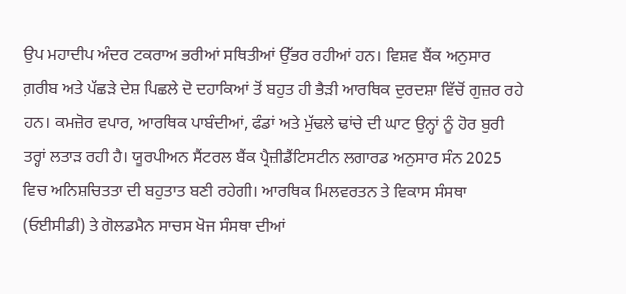ਉਪ ਮਹਾਦੀਪ ਅੰਦਰ ਟਕਰਾਅ ਭਰੀਆਂ ਸਥਿਤੀਆਂ ਉੱਭਰ ਰਹੀਆਂ ਹਨ। ਵਿਸ਼ਵ ਬੈਂਕ ਅਨੁਸਾਰ ਗ਼ਰੀਬ ਅਤੇ ਪੱਛੜੇ ਦੇਸ਼ ਪਿਛਲੇ ਦੋ ਦਹਾਕਿਆਂ ਤੋਂ ਬਹੁਤ ਹੀ ਭੈੜੀ ਆਰਥਿਕ ਦੁਰਦਸ਼ਾ ਵਿੱਚੋਂ ਗੁਜ਼ਰ ਰਹੇ ਹਨ। ਕਮਜ਼ੋਰ ਵਪਾਰ, ਆਰਥਿਕ ਪਾਬੰਦੀਆਂ, ਫੰਡਾਂ ਅਤੇ ਮੁੱਢਲੇ ਢਾਂਚੇ ਦੀ ਘਾਟ ਉਨ੍ਹਾਂ ਨੂੰ ਹੋਰ ਬੁਰੀ ਤਰ੍ਹਾਂ ਲਤਾੜ ਰਹੀ ਹੈ। ਯੂਰਪੀਅਨ ਸੈਂਟਰਲ ਬੈਂਕ ਪ੍ਰੈਜ਼ੀਡੈਂਟਿਸਟੀਨ ਲਗਾਰਡ ਅਨੁਸਾਰ ਸੰਨ 2025 ਵਿਚ ਅਨਿਸ਼ਚਿਤਤਾ ਦੀ ਬਹੁਤਾਤ ਬਣੀ ਰਹੇਗੀ। ਆਰਥਿਕ ਮਿਲਵਰਤਨ ਤੇ ਵਿਕਾਸ ਸੰਸਥਾ (ਓਈਸੀਡੀ) ਤੇ ਗੋਲਡਮੈਨ ਸਾਚਸ ਖੋਜ ਸੰਸਥਾ ਦੀਆਂ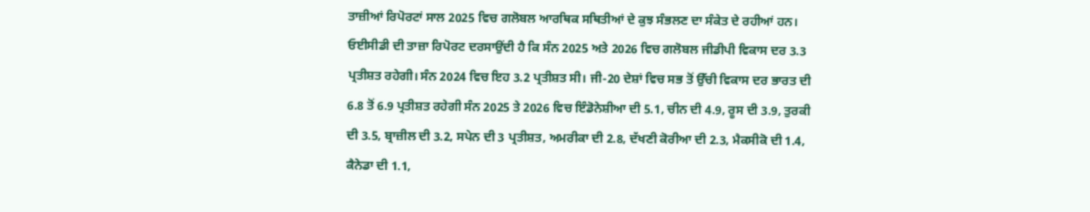ਤਾਜ਼ੀਆਂ ਰਿਪੋਰਟਾਂ ਸਾਲ 2025 ਵਿਚ ਗਲੋਬਲ ਆਰਥਿਕ ਸਥਿਤੀਆਂ ਦੇ ਕੁਝ ਸੰਭਲਣ ਦਾ ਸੰਕੇਤ ਦੇ ਰਹੀਆਂ ਹਨ।
ਓਈਸੀਡੀ ਦੀ ਤਾਜ਼ਾ ਰਿਪੋਰਟ ਦਰਸਾਉਂਦੀ ਹੈ ਕਿ ਸੰਨ 2025 ਅਤੇ 2026 ਵਿਚ ਗਲੋਬਲ ਜੀਡੀਪੀ ਵਿਕਾਸ ਦਰ 3.3 ਪ੍ਰਤੀਸ਼ਤ ਰਹੇਗੀ। ਸੰਨ 2024 ਵਿਚ ਇਹ 3.2 ਪ੍ਰਤੀਸ਼ਤ ਸੀ। ਜੀ-20 ਦੇਸ਼ਾਂ ਵਿਚ ਸਭ ਤੋਂ ਉੱਚੀ ਵਿਕਾਸ ਦਰ ਭਾਰਤ ਦੀ 6.8 ਤੋਂ 6.9 ਪ੍ਰਤੀਸ਼ਤ ਰਹੇਗੀ ਸੰਨ 2025 ਤੇ 2026 ਵਿਚ ਇੰਡੋਨੇਸ਼ੀਆ ਦੀ 5.1, ਚੀਨ ਦੀ 4.9, ਰੂਸ ਦੀ 3.9, ਤੁਰਕੀ ਦੀ 3.5, ਬ੍ਰਾਜ਼ੀਲ ਦੀ 3.2, ਸਪੇਨ ਦੀ 3 ਪ੍ਰਤੀਸ਼ਤ, ਅਮਰੀਕਾ ਦੀ 2.8, ਦੱਖਣੀ ਕੋਰੀਆ ਦੀ 2.3, ਮੈਕਸੀਕੋ ਦੀ 1.4, ਕੈਨੇਡਾ ਦੀ 1.1,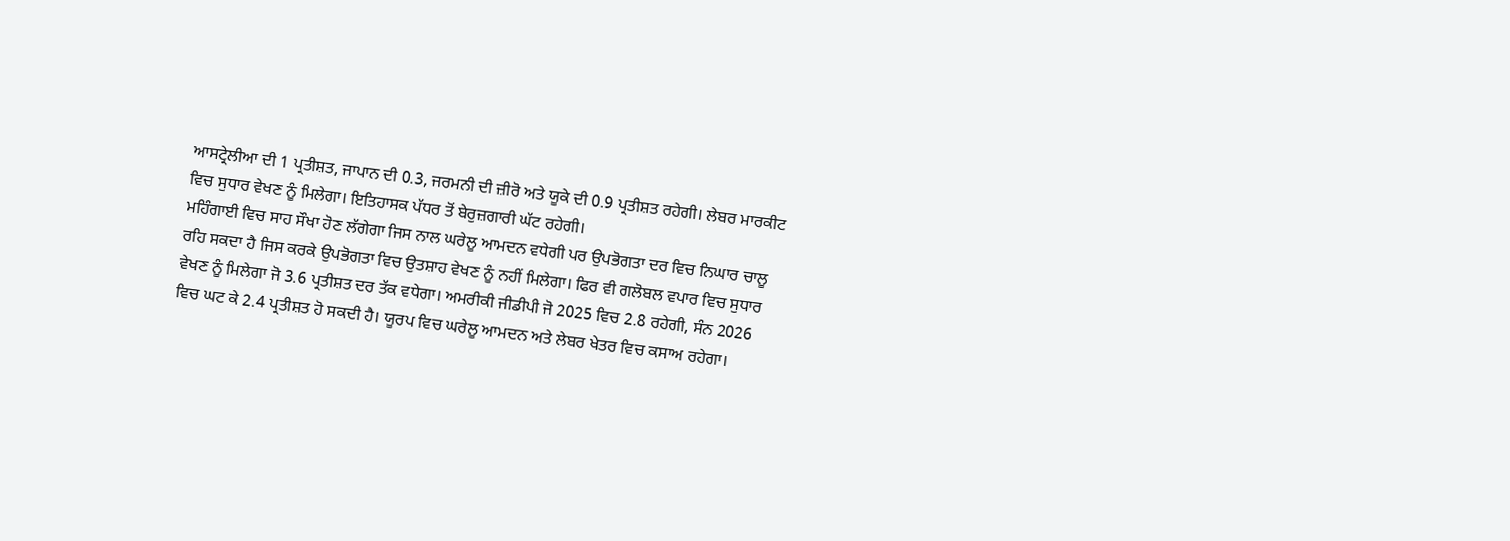ਆਸਟ੍ਰੇਲੀਆ ਦੀ 1 ਪ੍ਰਤੀਸ਼ਤ, ਜਾਪਾਨ ਦੀ 0.3, ਜਰਮਨੀ ਦੀ ਜ਼ੀਰੋ ਅਤੇ ਯੂਕੇ ਦੀ 0.9 ਪ੍ਰਤੀਸ਼ਤ ਰਹੇਗੀ। ਲੇਬਰ ਮਾਰਕੀਟ ਵਿਚ ਸੁਧਾਰ ਵੇਖਣ ਨੂੰ ਮਿਲੇਗਾ। ਇਤਿਹਾਸਕ ਪੱਧਰ ਤੋਂ ਬੇਰੁਜ਼ਗਾਰੀ ਘੱਟ ਰਹੇਗੀ।
ਮਹਿੰਗਾਈ ਵਿਚ ਸਾਹ ਸੌਖਾ ਹੋਣ ਲੱਗੇਗਾ ਜਿਸ ਨਾਲ ਘਰੇਲੂ ਆਮਦਨ ਵਧੇਗੀ ਪਰ ਉਪਭੋਗਤਾ ਦਰ ਵਿਚ ਨਿਘਾਰ ਚਾਲੂ ਰਹਿ ਸਕਦਾ ਹੈ ਜਿਸ ਕਰਕੇ ਉਪਭੋਗਤਾ ਵਿਚ ਉਤਸ਼ਾਹ ਵੇਖਣ ਨੂੰ ਨਹੀਂ ਮਿਲੇਗਾ। ਫਿਰ ਵੀ ਗਲੋਬਲ ਵਪਾਰ ਵਿਚ ਸੁਧਾਰ ਵੇਖਣ ਨੂੰ ਮਿਲੇਗਾ ਜੋ 3.6 ਪ੍ਰਤੀਸ਼ਤ ਦਰ ਤੱਕ ਵਧੇਗਾ। ਅਮਰੀਕੀ ਜੀਡੀਪੀ ਜੋ 2025 ਵਿਚ 2.8 ਰਹੇਗੀ, ਸੰਨ 2026 ਵਿਚ ਘਟ ਕੇ 2.4 ਪ੍ਰਤੀਸ਼ਤ ਹੋ ਸਕਦੀ ਹੈ। ਯੂਰਪ ਵਿਚ ਘਰੇਲੂ ਆਮਦਨ ਅਤੇ ਲੇਬਰ ਖੇਤਰ ਵਿਚ ਕਸਾਅ ਰਹੇਗਾ।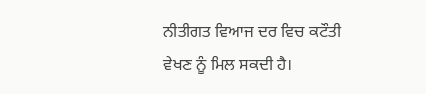ਨੀਤੀਗਤ ਵਿਆਜ ਦਰ ਵਿਚ ਕਟੌਤੀ ਵੇਖਣ ਨੂੰ ਮਿਲ ਸਕਦੀ ਹੈ।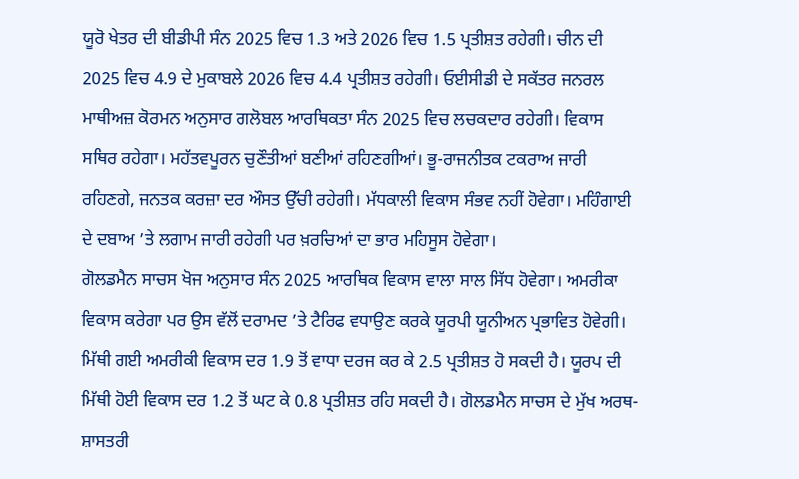ਯੂਰੋ ਖੇਤਰ ਦੀ ਬੀਡੀਪੀ ਸੰਨ 2025 ਵਿਚ 1.3 ਅਤੇ 2026 ਵਿਚ 1.5 ਪ੍ਰਤੀਸ਼ਤ ਰਹੇਗੀ। ਚੀਨ ਦੀ 2025 ਵਿਚ 4.9 ਦੇ ਮੁਕਾਬਲੇ 2026 ਵਿਚ 4.4 ਪ੍ਰਤੀਸ਼ਤ ਰਹੇਗੀ। ਓਈਸੀਡੀ ਦੇ ਸਕੱਤਰ ਜਨਰਲ ਮਾਥੀਅਜ਼ ਕੋਰਮਨ ਅਨੁਸਾਰ ਗਲੋਬਲ ਆਰਥਿਕਤਾ ਸੰਨ 2025 ਵਿਚ ਲਚਕਦਾਰ ਰਹੇਗੀ। ਵਿਕਾਸ ਸਥਿਰ ਰਹੇਗਾ। ਮਹੱਤਵਪੂਰਨ ਚੁਣੌਤੀਆਂ ਬਣੀਆਂ ਰਹਿਣਗੀਆਂ। ਭੂ-ਰਾਜਨੀਤਕ ਟਕਰਾਅ ਜਾਰੀ ਰਹਿਣਗੇ, ਜਨਤਕ ਕਰਜ਼ਾ ਦਰ ਔਸਤ ਉੱਚੀ ਰਹੇਗੀ। ਮੱਧਕਾਲੀ ਵਿਕਾਸ ਸੰਭਵ ਨਹੀਂ ਹੋਵੇਗਾ। ਮਹਿੰਗਾਈ ਦੇ ਦਬਾਅ ’ਤੇ ਲਗਾਮ ਜਾਰੀ ਰਹੇਗੀ ਪਰ ਖ਼ਰਚਿਆਂ ਦਾ ਭਾਰ ਮਹਿਸੂਸ ਹੋਵੇਗਾ।
ਗੋਲਡਮੈਨ ਸਾਚਸ ਖੋਜ ਅਨੁਸਾਰ ਸੰਨ 2025 ਆਰਥਿਕ ਵਿਕਾਸ ਵਾਲਾ ਸਾਲ ਸਿੱਧ ਹੋਵੇਗਾ। ਅਮਰੀਕਾ ਵਿਕਾਸ ਕਰੇਗਾ ਪਰ ਉਸ ਵੱਲੋਂ ਦਰਾਮਦ ’ਤੇ ਟੈਰਿਫ ਵਧਾਉਣ ਕਰਕੇ ਯੂਰਪੀ ਯੂਨੀਅਨ ਪ੍ਰਭਾਵਿਤ ਹੋਵੇਗੀ। ਮਿੱਥੀ ਗਈ ਅਮਰੀਕੀ ਵਿਕਾਸ ਦਰ 1.9 ਤੋਂ ਵਾਧਾ ਦਰਜ ਕਰ ਕੇ 2.5 ਪ੍ਰਤੀਸ਼ਤ ਹੋ ਸਕਦੀ ਹੈ। ਯੂਰਪ ਦੀ ਮਿੱਥੀ ਹੋਈ ਵਿਕਾਸ ਦਰ 1.2 ਤੋਂ ਘਟ ਕੇ 0.8 ਪ੍ਰਤੀਸ਼ਤ ਰਹਿ ਸਕਦੀ ਹੈ। ਗੋਲਡਮੈਨ ਸਾਚਸ ਦੇ ਮੁੱਖ ਅਰਥ-ਸ਼ਾਸਤਰੀ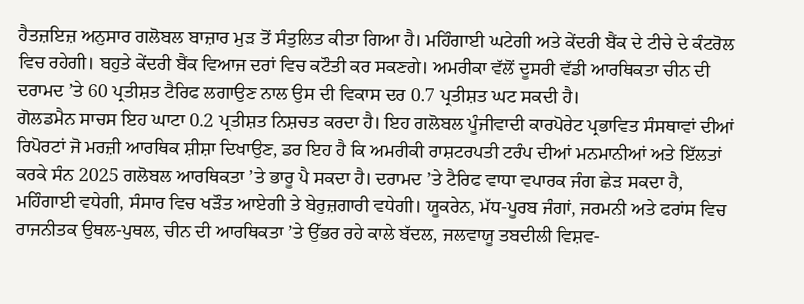ਹੈਤਜ਼ਇਜ਼ ਅਨੁਸਾਰ ਗਲੋਬਲ ਬਾਜ਼ਾਰ ਮੁੜ ਤੋਂ ਸੰਤੁਲਿਤ ਕੀਤਾ ਗਿਆ ਹੈ। ਮਹਿੰਗਾਈ ਘਟੇਗੀ ਅਤੇ ਕੇਂਦਰੀ ਬੈਂਕ ਦੇ ਟੀਚੇ ਦੇ ਕੰਟਰੋਲ ਵਿਚ ਰਹੇਗੀ। ਬਹੁਤੇ ਕੇਂਦਰੀ ਬੈਂਕ ਵਿਆਜ ਦਰਾਂ ਵਿਚ ਕਟੌਤੀ ਕਰ ਸਕਣਗੇ। ਅਮਰੀਕਾ ਵੱਲੋਂ ਦੂਸਰੀ ਵੱਡੀ ਆਰਥਿਕਤਾ ਚੀਨ ਦੀ ਦਰਾਮਦ ’ਤੇ 60 ਪ੍ਰਤੀਸ਼ਤ ਟੈਰਿਫ ਲਗਾਉਣ ਨਾਲ ਉਸ ਦੀ ਵਿਕਾਸ ਦਰ 0.7 ਪ੍ਰਤੀਸ਼ਤ ਘਟ ਸਕਦੀ ਹੈ।
ਗੋਲਡਮੈਨ ਸਾਚਸ ਇਹ ਘਾਟਾ 0.2 ਪ੍ਰਤੀਸ਼ਤ ਨਿਸ਼ਚਤ ਕਰਦਾ ਹੈ। ਇਹ ਗਲੋਬਲ ਪੂੰਜੀਵਾਦੀ ਕਾਰਪੋਰੇਟ ਪ੍ਰਭਾਵਿਤ ਸੰਸਥਾਵਾਂ ਦੀਆਂ ਰਿਪੋਰਟਾਂ ਜੋ ਮਰਜ਼ੀ ਆਰਥਿਕ ਸ਼ੀਸ਼ਾ ਦਿਖਾਉਣ, ਡਰ ਇਹ ਹੈ ਕਿ ਅਮਰੀਕੀ ਰਾਸ਼ਟਰਪਤੀ ਟਰੰਪ ਦੀਆਂ ਮਨਮਾਨੀਆਂ ਅਤੇ ਇੱਲਤਾਂ ਕਰਕੇ ਸੰਨ 2025 ਗਲੋਬਲ ਆਰਥਿਕਤਾ ’ਤੇ ਭਾਰੂ ਪੈ ਸਕਦਾ ਹੈ। ਦਰਾਮਦ ’ਤੇ ਟੈਰਿਫ ਵਾਧਾ ਵਪਾਰਕ ਜੰਗ ਛੇੜ ਸਕਦਾ ਹੈ, ਮਹਿੰਗਾਈ ਵਧੇਗੀ, ਸੰਸਾਰ ਵਿਚ ਖੜੌਤ ਆਏਗੀ ਤੇ ਬੇਰੁਜ਼ਗਾਰੀ ਵਧੇਗੀ। ਯੂਕਰੇਨ, ਮੱਧ-ਪੂਰਬ ਜੰਗਾਂ, ਜਰਮਨੀ ਅਤੇ ਫਰਾਂਸ ਵਿਚ ਰਾਜਨੀਤਕ ਉਥਲ-ਪੁਥਲ, ਚੀਨ ਦੀ ਆਰਥਿਕਤਾ ’ਤੇ ਉੱਭਰ ਰਹੇ ਕਾਲੇ ਬੱਦਲ, ਜਲਵਾਯੂ ਤਬਦੀਲੀ ਵਿਸ਼ਵ-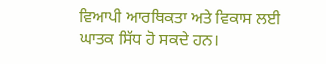ਵਿਆਪੀ ਆਰਥਿਕਤਾ ਅਤੇ ਵਿਕਾਸ ਲਈ ਘਾਤਕ ਸਿੱਧ ਹੋ ਸਕਦੇ ਹਨ।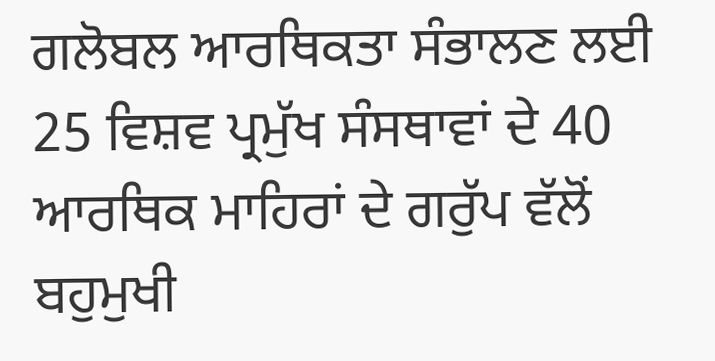ਗਲੋਬਲ ਆਰਥਿਕਤਾ ਸੰਭਾਲਣ ਲਈ 25 ਵਿਸ਼ਵ ਪ੍ਰਮੁੱਖ ਸੰਸਥਾਵਾਂ ਦੇ 40 ਆਰਥਿਕ ਮਾਹਿਰਾਂ ਦੇ ਗਰੁੱਪ ਵੱਲੋਂ ਬਹੁਮੁਖੀ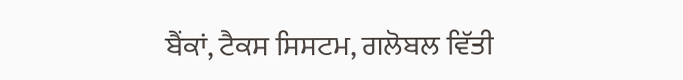ਬੈਂਕਾਂ, ਟੈਕਸ ਸਿਸਟਮ, ਗਲੋਬਲ ਵਿੱਤੀ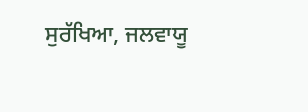ਸੁਰੱਖਿਆ, ਜਲਵਾਯੂ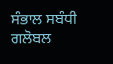ਸੰਭਾਲ ਸਬੰਧੀ ਗਲੋਬਲ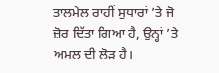ਤਾਲਮੇਲ ਰਾਹੀਂ ਸੁਧਾਰਾਂ ’ਤੇ ਜੋ ਜ਼ੋਰ ਦਿੱਤਾ ਗਿਆ ਹੈ, ਉਨ੍ਹਾਂ ’ਤੇ ਅਮਲ ਦੀ ਲੋੜ ਹੈ।